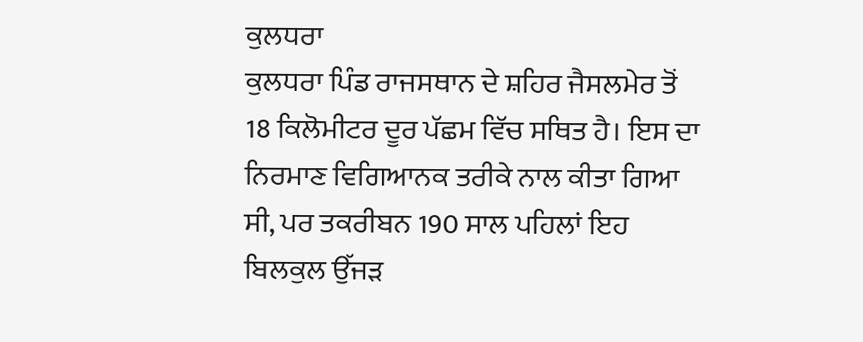ਕੁਲਧਰਾ
ਕੁਲਧਰਾ ਪਿੰਡ ਰਾਜਸਥਾਨ ਦੇ ਸ਼ਹਿਰ ਜੈਸਲਮੇਰ ਤੋਂ 18 ਕਿਲੋਮੀਟਰ ਦੂਰ ਪੱਛਮ ਵਿੱਚ ਸਥਿਤ ਹੈ। ਇਸ ਦਾ ਨਿਰਮਾਣ ਵਿਗਿਆਨਕ ਤਰੀਕੇ ਨਾਲ ਕੀਤਾ ਗਿਆ ਸੀ, ਪਰ ਤਕਰੀਬਨ 190 ਸਾਲ ਪਹਿਲਾਂ ਇਹ ਬਿਲਕੁਲ ਉੱਜੜ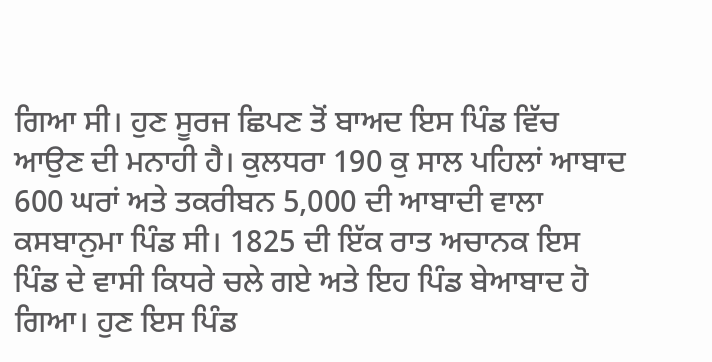ਗਿਆ ਸੀ। ਹੁਣ ਸੂਰਜ ਛਿਪਣ ਤੋਂ ਬਾਅਦ ਇਸ ਪਿੰਡ ਵਿੱਚ ਆਉਣ ਦੀ ਮਨਾਹੀ ਹੈ। ਕੁਲਧਰਾ 190 ਕੁ ਸਾਲ ਪਹਿਲਾਂ ਆਬਾਦ 600 ਘਰਾਂ ਅਤੇ ਤਕਰੀਬਨ 5,000 ਦੀ ਆਬਾਦੀ ਵਾਲਾ ਕਸਬਾਨੁਮਾ ਪਿੰਡ ਸੀ। 1825 ਦੀ ਇੱਕ ਰਾਤ ਅਚਾਨਕ ਇਸ ਪਿੰਡ ਦੇ ਵਾਸੀ ਕਿਧਰੇ ਚਲੇ ਗਏ ਅਤੇ ਇਹ ਪਿੰਡ ਬੇਆਬਾਦ ਹੋ ਗਿਆ। ਹੁਣ ਇਸ ਪਿੰਡ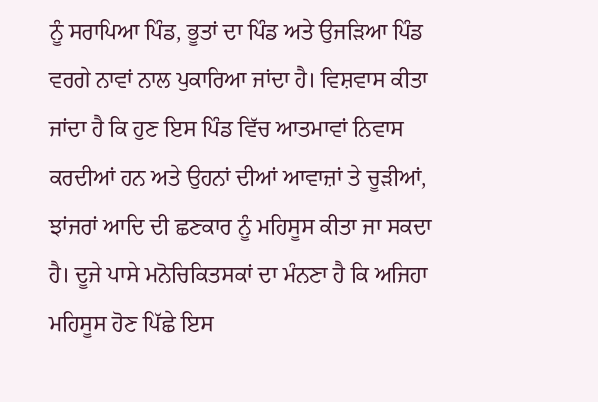ਨੂੰ ਸਰਾਪਿਆ ਪਿੰਡ, ਭੂਤਾਂ ਦਾ ਪਿੰਡ ਅਤੇ ਉਜੜਿਆ ਪਿੰਡ ਵਰਗੇ ਨਾਵਾਂ ਨਾਲ ਪੁਕਾਰਿਆ ਜਾਂਦਾ ਹੈ। ਵਿਸ਼ਵਾਸ ਕੀਤਾ ਜਾਂਦਾ ਹੈ ਕਿ ਹੁਣ ਇਸ ਪਿੰਡ ਵਿੱਚ ਆਤਮਾਵਾਂ ਨਿਵਾਸ ਕਰਦੀਆਂ ਹਨ ਅਤੇ ਉਹਨਾਂ ਦੀਆਂ ਆਵਾਜ਼ਾਂ ਤੇ ਚੂੜੀਆਂ, ਝਾਂਜਰਾਂ ਆਦਿ ਦੀ ਛਣਕਾਰ ਨੂੰ ਮਹਿਸੂਸ ਕੀਤਾ ਜਾ ਸਕਦਾ ਹੈ। ਦੂਜੇ ਪਾਸੇ ਮਨੋਚਿਕਿਤਸਕਾਂ ਦਾ ਮੰਨਣਾ ਹੈ ਕਿ ਅਜਿਹਾ ਮਹਿਸੂਸ ਹੋਣ ਪਿੱਛੇ ਇਸ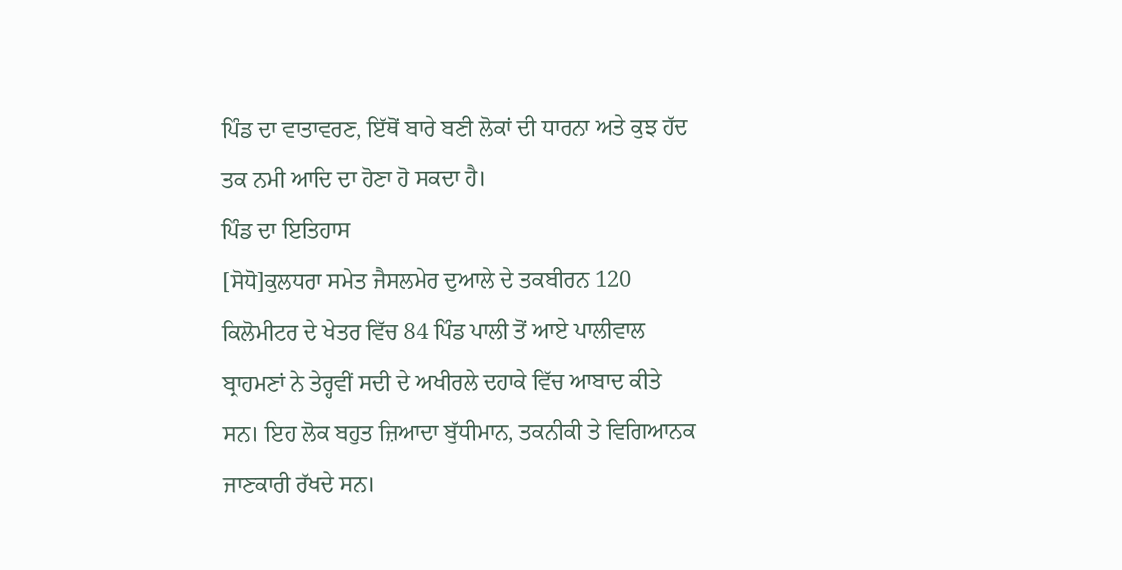ਪਿੰਡ ਦਾ ਵਾਤਾਵਰਣ, ਇੱਥੋਂ ਬਾਰੇ ਬਣੀ ਲੋਕਾਂ ਦੀ ਧਾਰਨਾ ਅਤੇ ਕੁਝ ਹੱਦ ਤਕ ਨਮੀ ਆਦਿ ਦਾ ਹੋਣਾ ਹੋ ਸਕਦਾ ਹੈ।
ਪਿੰਡ ਦਾ ਇਤਿਹਾਸ
[ਸੋਧੋ]ਕੁਲਧਰਾ ਸਮੇਤ ਜੈਸਲਮੇਰ ਦੁਆਲੇ ਦੇ ਤਕਬੀਰਨ 120 ਕਿਲੋਮੀਟਰ ਦੇ ਖੇਤਰ ਵਿੱਚ 84 ਪਿੰਡ ਪਾਲੀ ਤੋਂ ਆਏ ਪਾਲੀਵਾਲ ਬ੍ਰਾਹਮਣਾਂ ਨੇ ਤੇਰ੍ਹਵੀਂ ਸਦੀ ਦੇ ਅਖੀਰਲੇ ਦਹਾਕੇ ਵਿੱਚ ਆਬਾਦ ਕੀਤੇ ਸਨ। ਇਹ ਲੋਕ ਬਹੁਤ ਜ਼ਿਆਦਾ ਬੁੱਧੀਮਾਨ, ਤਕਨੀਕੀ ਤੇ ਵਿਗਿਆਨਕ ਜਾਣਕਾਰੀ ਰੱਖਦੇ ਸਨ।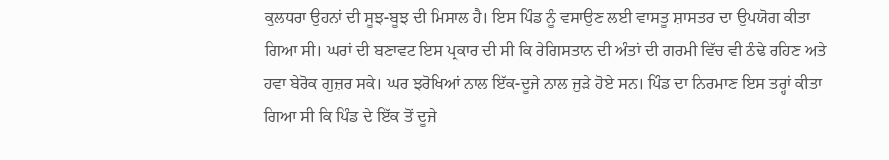ਕੁਲਧਰਾ ਉਹਨਾਂ ਦੀ ਸੂਝ-ਬੂਝ ਦੀ ਮਿਸਾਲ ਹੈ। ਇਸ ਪਿੰਡ ਨੂੰ ਵਸਾਉਣ ਲਈ ਵਾਸਤੂ ਸ਼ਾਸਤਰ ਦਾ ਉਪਯੋਗ ਕੀਤਾ ਗਿਆ ਸੀ। ਘਰਾਂ ਦੀ ਬਣਾਵਟ ਇਸ ਪ੍ਰਕਾਰ ਦੀ ਸੀ ਕਿ ਰੇਗਿਸਤਾਨ ਦੀ ਅੰਤਾਂ ਦੀ ਗਰਮੀ ਵਿੱਚ ਵੀ ਠੰਢੇ ਰਹਿਣ ਅਤੇ ਹਵਾ ਬੇਰੋਕ ਗੁਜ਼ਰ ਸਕੇ। ਘਰ ਝਰੋਖਿਆਂ ਨਾਲ ਇੱਕ-ਦੂਜੇ ਨਾਲ ਜੁੜੇ ਹੋਏ ਸਨ। ਪਿੰਡ ਦਾ ਨਿਰਮਾਣ ਇਸ ਤਰ੍ਹਾਂ ਕੀਤਾ ਗਿਆ ਸੀ ਕਿ ਪਿੰਡ ਦੇ ਇੱਕ ਤੋਂ ਦੂਜੇ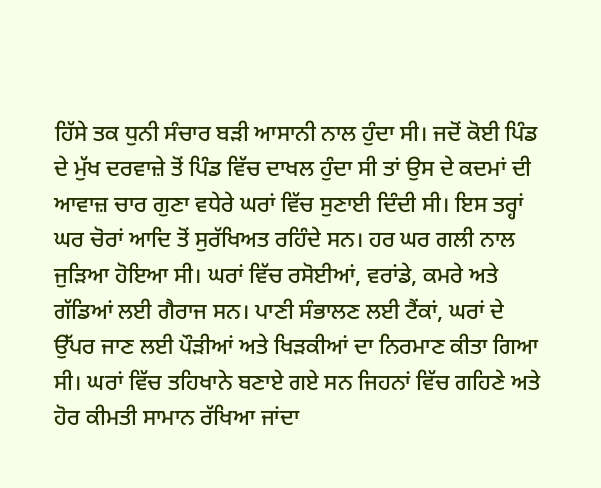ਹਿੱਸੇ ਤਕ ਧੁਨੀ ਸੰਚਾਰ ਬੜੀ ਆਸਾਨੀ ਨਾਲ ਹੁੰਦਾ ਸੀ। ਜਦੋਂ ਕੋਈ ਪਿੰਡ ਦੇ ਮੁੱਖ ਦਰਵਾਜ਼ੇ ਤੋਂ ਪਿੰਡ ਵਿੱਚ ਦਾਖਲ ਹੁੰਦਾ ਸੀ ਤਾਂ ਉਸ ਦੇ ਕਦਮਾਂ ਦੀ ਆਵਾਜ਼ ਚਾਰ ਗੁਣਾ ਵਧੇਰੇ ਘਰਾਂ ਵਿੱਚ ਸੁਣਾਈ ਦਿੰਦੀ ਸੀ। ਇਸ ਤਰ੍ਹਾਂ ਘਰ ਚੋਰਾਂ ਆਦਿ ਤੋਂ ਸੁਰੱਖਿਅਤ ਰਹਿੰਦੇ ਸਨ। ਹਰ ਘਰ ਗਲੀ ਨਾਲ ਜੁੜਿਆ ਹੋਇਆ ਸੀ। ਘਰਾਂ ਵਿੱਚ ਰਸੋਈਆਂ, ਵਰਾਂਡੇ, ਕਮਰੇ ਅਤੇ ਗੱਡਿਆਂ ਲਈ ਗੈਰਾਜ ਸਨ। ਪਾਣੀ ਸੰਭਾਲਣ ਲਈ ਟੈਂਕਾਂ, ਘਰਾਂ ਦੇ ਉੱਪਰ ਜਾਣ ਲਈ ਪੌੜੀਆਂ ਅਤੇ ਖਿੜਕੀਆਂ ਦਾ ਨਿਰਮਾਣ ਕੀਤਾ ਗਿਆ ਸੀ। ਘਰਾਂ ਵਿੱਚ ਤਹਿਖਾਨੇ ਬਣਾਏ ਗਏ ਸਨ ਜਿਹਨਾਂ ਵਿੱਚ ਗਹਿਣੇ ਅਤੇ ਹੋਰ ਕੀਮਤੀ ਸਾਮਾਨ ਰੱਖਿਆ ਜਾਂਦਾ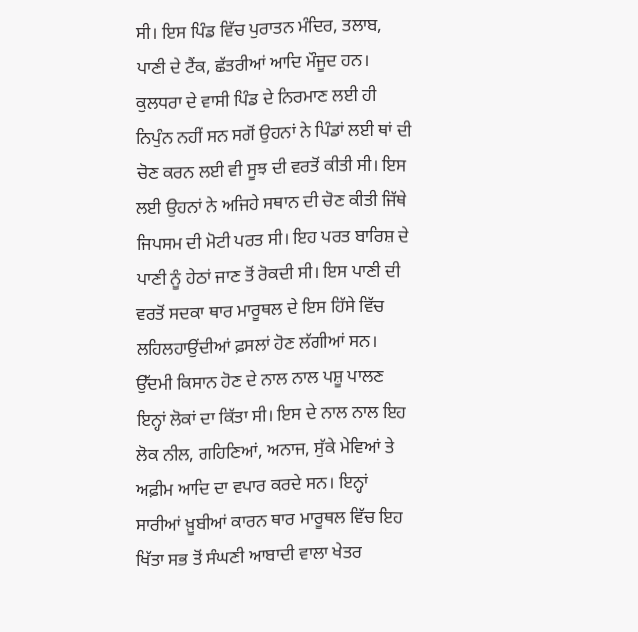ਸੀ। ਇਸ ਪਿੰਡ ਵਿੱਚ ਪੁਰਾਤਨ ਮੰਦਿਰ, ਤਲਾਬ, ਪਾਣੀ ਦੇ ਟੈਂਕ, ਛੱਤਰੀਆਂ ਆਦਿ ਮੌਜੂਦ ਹਨ। ਕੁਲਧਰਾ ਦੇ ਵਾਸੀ ਪਿੰਡ ਦੇ ਨਿਰਮਾਣ ਲਈ ਹੀ ਨਿਪੁੰਨ ਨਹੀਂ ਸਨ ਸਗੋਂ ਉਹਨਾਂ ਨੇ ਪਿੰਡਾਂ ਲਈ ਥਾਂ ਦੀ ਚੋਣ ਕਰਨ ਲਈ ਵੀ ਸੂਝ ਦੀ ਵਰਤੋਂ ਕੀਤੀ ਸੀ। ਇਸ ਲਈ ਉਹਨਾਂ ਨੇ ਅਜਿਹੇ ਸਥਾਨ ਦੀ ਚੋਣ ਕੀਤੀ ਜਿੱਥੇ ਜਿਪਸਮ ਦੀ ਮੋਟੀ ਪਰਤ ਸੀ। ਇਹ ਪਰਤ ਬਾਰਿਸ਼ ਦੇ ਪਾਣੀ ਨੂੰ ਹੇਠਾਂ ਜਾਣ ਤੋਂ ਰੋਕਦੀ ਸੀ। ਇਸ ਪਾਣੀ ਦੀ ਵਰਤੋਂ ਸਦਕਾ ਥਾਰ ਮਾਰੂਥਲ ਦੇ ਇਸ ਹਿੱਸੇ ਵਿੱਚ ਲਹਿਲਹਾਉਂਦੀਆਂ ਫ਼ਸਲਾਂ ਹੋਣ ਲੱਗੀਆਂ ਸਨ। ਉੱਦਮੀ ਕਿਸਾਨ ਹੋਣ ਦੇ ਨਾਲ ਨਾਲ ਪਸ਼ੂ ਪਾਲਣ ਇਨ੍ਹਾਂ ਲੋਕਾਂ ਦਾ ਕਿੱਤਾ ਸੀ। ਇਸ ਦੇ ਨਾਲ ਨਾਲ ਇਹ ਲੋਕ ਨੀਲ, ਗਹਿਣਿਆਂ, ਅਨਾਜ, ਸੁੱਕੇ ਮੇਵਿਆਂ ਤੇ ਅਫ਼ੀਮ ਆਦਿ ਦਾ ਵਪਾਰ ਕਰਦੇ ਸਨ। ਇਨ੍ਹਾਂ ਸਾਰੀਆਂ ਖ਼ੂਬੀਆਂ ਕਾਰਨ ਥਾਰ ਮਾਰੂਥਲ ਵਿੱਚ ਇਹ ਖਿੱਤਾ ਸਭ ਤੋਂ ਸੰਘਣੀ ਆਬਾਦੀ ਵਾਲਾ ਖੇਤਰ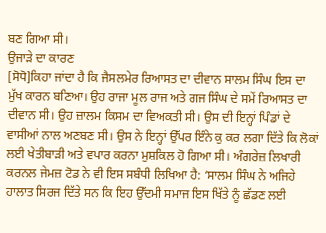ਬਣ ਗਿਆ ਸੀ।
ਉਜਾੜੇ ਦਾ ਕਾਰਣ
[ਸੋਧੋ]ਕਿਹਾ ਜਾਂਦਾ ਹੈ ਕਿ ਜੈਸਲਮੇਰ ਰਿਆਸਤ ਦਾ ਦੀਵਾਨ ਸਾਲਮ ਸਿੰਘ ਇਸ ਦਾ ਮੁੱਖ ਕਾਰਨ ਬਣਿਆ। ਉਹ ਰਾਜਾ ਮੂਲ ਰਾਜ ਅਤੇ ਗਜ ਸਿੰਘ ਦੇ ਸਮੇਂ ਰਿਆਸਤ ਦਾ ਦੀਵਾਨ ਸੀ। ਉਹ ਜ਼ਾਲਮ ਕਿਸਮ ਦਾ ਵਿਅਕਤੀ ਸੀ। ਉਸ ਦੀ ਇਨ੍ਹਾਂ ਪਿੰਡਾਂ ਦੇ ਵਾਸੀਆਂ ਨਾਲ ਅਣਬਣ ਸੀ। ਉਸ ਨੇ ਇਨ੍ਹਾਂ ਉੱਪਰ ਇੰਨੇ ਕੁ ਕਰ ਲਗਾ ਦਿੱਤੇ ਕਿ ਲੋਕਾਂ ਲਈ ਖੇਤੀਬਾੜੀ ਅਤੇ ਵਪਾਰ ਕਰਨਾ ਮੁਸ਼ਕਿਲ ਹੋ ਗਿਆ ਸੀ। ਅੰਗਰੇਜ਼ ਲਿਖਾਰੀ ਕਰਨਲ ਜੇਮਜ਼ ਟੋਡ ਨੇ ਵੀ ਇਸ ਸਬੰਧੀ ਲਿਖਿਆ ਹੈ: ‘ਸਾਲਮ ਸਿੰਘ ਨੇ ਅਜਿਹੇ ਹਾਲਾਤ ਸਿਰਜ ਦਿੱਤੇ ਸਨ ਕਿ ਇਹ ਉੱਦਮੀ ਸਮਾਜ ਇਸ ਖਿੱਤੇ ਨੂੰ ਛੱਡਣ ਲਈ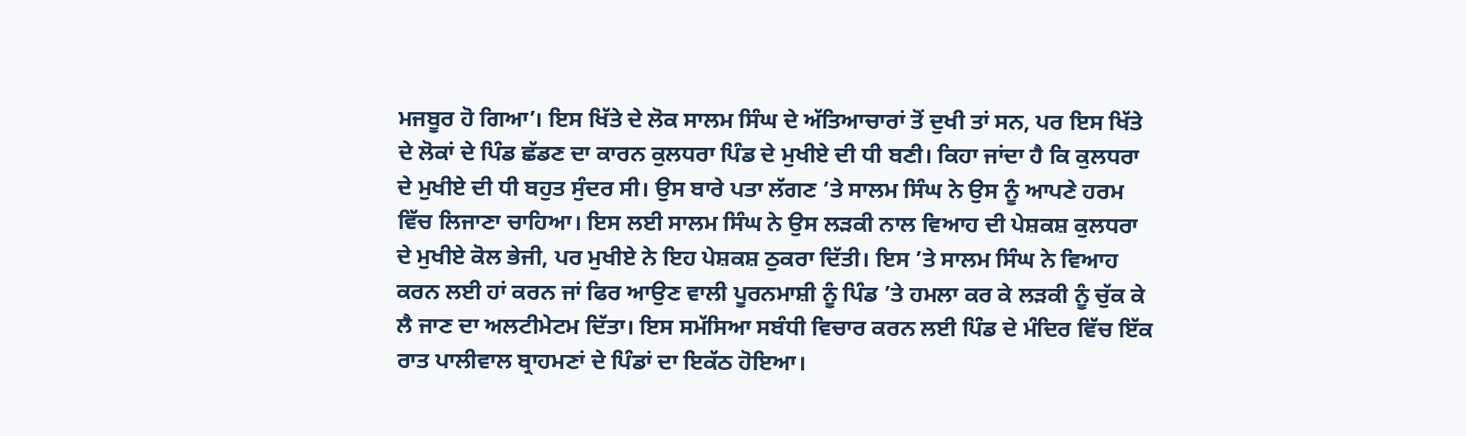ਮਜਬੂਰ ਹੋ ਗਿਆ’। ਇਸ ਖਿੱਤੇ ਦੇ ਲੋਕ ਸਾਲਮ ਸਿੰਘ ਦੇ ਅੱਤਿਆਚਾਰਾਂ ਤੋਂ ਦੁਖੀ ਤਾਂ ਸਨ, ਪਰ ਇਸ ਖਿੱਤੇ ਦੇ ਲੋਕਾਂ ਦੇ ਪਿੰਡ ਛੱਡਣ ਦਾ ਕਾਰਨ ਕੁਲਧਰਾ ਪਿੰਡ ਦੇ ਮੁਖੀਏ ਦੀ ਧੀ ਬਣੀ। ਕਿਹਾ ਜਾਂਦਾ ਹੈ ਕਿ ਕੁਲਧਰਾ ਦੇ ਮੁਖੀਏ ਦੀ ਧੀ ਬਹੁਤ ਸੁੰਦਰ ਸੀ। ਉਸ ਬਾਰੇ ਪਤਾ ਲੱਗਣ ’ਤੇ ਸਾਲਮ ਸਿੰਘ ਨੇ ਉਸ ਨੂੰ ਆਪਣੇ ਹਰਮ ਵਿੱਚ ਲਿਜਾਣਾ ਚਾਹਿਆ। ਇਸ ਲਈ ਸਾਲਮ ਸਿੰਘ ਨੇ ਉਸ ਲੜਕੀ ਨਾਲ ਵਿਆਹ ਦੀ ਪੇਸ਼ਕਸ਼ ਕੁਲਧਰਾ ਦੇ ਮੁਖੀਏ ਕੋਲ ਭੇਜੀ, ਪਰ ਮੁਖੀਏ ਨੇ ਇਹ ਪੇਸ਼ਕਸ਼ ਠੁਕਰਾ ਦਿੱਤੀ। ਇਸ ’ਤੇ ਸਾਲਮ ਸਿੰਘ ਨੇ ਵਿਆਹ ਕਰਨ ਲਈ ਹਾਂ ਕਰਨ ਜਾਂ ਫਿਰ ਆਉਣ ਵਾਲੀ ਪੂਰਨਮਾਸ਼ੀ ਨੂੰ ਪਿੰਡ ’ਤੇ ਹਮਲਾ ਕਰ ਕੇ ਲੜਕੀ ਨੂੰ ਚੁੱਕ ਕੇ ਲੈ ਜਾਣ ਦਾ ਅਲਟੀਮੇਟਮ ਦਿੱਤਾ। ਇਸ ਸਮੱਸਿਆ ਸਬੰਧੀ ਵਿਚਾਰ ਕਰਨ ਲਈ ਪਿੰਡ ਦੇ ਮੰਦਿਰ ਵਿੱਚ ਇੱਕ ਰਾਤ ਪਾਲੀਵਾਲ ਬ੍ਰਾਹਮਣਾਂ ਦੇ ਪਿੰਡਾਂ ਦਾ ਇਕੱਠ ਹੋਇਆ।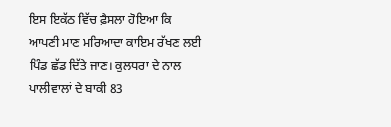ਇਸ ਇਕੱਠ ਵਿੱਚ ਫ਼ੈਸਲਾ ਹੋਇਆ ਕਿ ਆਪਣੀ ਮਾਣ ਮਰਿਆਦਾ ਕਾਇਮ ਰੱਖਣ ਲਈ ਪਿੰਡ ਛੱਡ ਦਿੱਤੇ ਜਾਣ। ਕੁਲਧਰਾ ਦੇ ਨਾਲ ਪਾਲੀਵਾਲਾਂ ਦੇ ਬਾਕੀ 83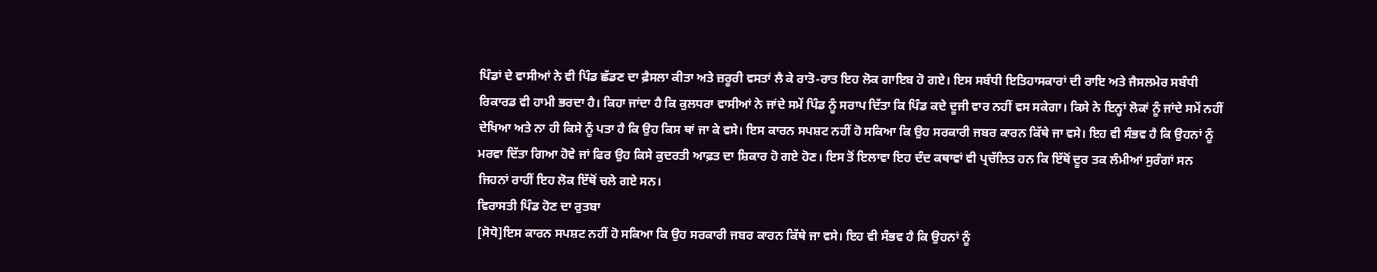ਪਿੰਡਾਂ ਦੇ ਵਾਸੀਆਂ ਨੇ ਵੀ ਪਿੰਡ ਛੱਡਣ ਦਾ ਫ਼ੈਸਲਾ ਕੀਤਾ ਅਤੇ ਜ਼ਰੂਰੀ ਵਸਤਾਂ ਲੈ ਕੇ ਰਾਤੋ-ਰਾਤ ਇਹ ਲੋਕ ਗਾਇਬ ਹੋ ਗਏ। ਇਸ ਸਬੰਧੀ ਇਤਿਹਾਸਕਾਰਾਂ ਦੀ ਰਾਇ ਅਤੇ ਜੈਸਲਮੇਰ ਸਬੰਧੀ ਰਿਕਾਰਡ ਵੀ ਹਾਮੀ ਭਰਦਾ ਹੈ। ਕਿਹਾ ਜਾਂਦਾ ਹੈ ਕਿ ਕੁਲਧਰਾ ਵਾਸੀਆਂ ਨੇ ਜਾਂਦੇ ਸਮੇਂ ਪਿੰਡ ਨੂੰ ਸਰਾਪ ਦਿੱਤਾ ਕਿ ਪਿੰਡ ਕਦੇ ਦੂਜੀ ਵਾਰ ਨਹੀਂ ਵਸ ਸਕੇਗਾ। ਕਿਸੇ ਨੇ ਇਨ੍ਹਾਂ ਲੋਕਾਂ ਨੂੰ ਜਾਂਦੇ ਸਮੇਂ ਨਹੀਂ ਦੇਖਿਆ ਅਤੇ ਨਾ ਹੀ ਕਿਸੇ ਨੂੰ ਪਤਾ ਹੈ ਕਿ ਉਹ ਕਿਸ ਥਾਂ ਜਾ ਕੇ ਵਸੇ। ਇਸ ਕਾਰਨ ਸਪਸ਼ਟ ਨਹੀਂ ਹੋ ਸਕਿਆ ਕਿ ਉਹ ਸਰਕਾਰੀ ਜਬਰ ਕਾਰਨ ਕਿੱਥੇ ਜਾ ਵਸੇ। ਇਹ ਵੀ ਸੰਭਵ ਹੈ ਕਿ ਉਹਨਾਂ ਨੂੰ ਮਰਵਾ ਦਿੱਤਾ ਗਿਆ ਹੋਵੇ ਜਾਂ ਫਿਰ ਉਹ ਕਿਸੇ ਕੁਦਰਤੀ ਆਫ਼ਤ ਦਾ ਸ਼ਿਕਾਰ ਹੋ ਗਏ ਹੋਣ। ਇਸ ਤੋਂ ਇਲਾਵਾ ਇਹ ਦੰਦ ਕਥਾਵਾਂ ਵੀ ਪ੍ਰਚੱਲਿਤ ਹਨ ਕਿ ਇੱਥੋਂ ਦੂਰ ਤਕ ਲੰਮੀਆਂ ਸੁਰੰਗਾਂ ਸਨ ਜਿਹਨਾਂ ਰਾਹੀਂ ਇਹ ਲੋਕ ਇੱਥੋਂ ਚਲੇ ਗਏ ਸਨ।
ਵਿਰਾਸਤੀ ਪਿੰਡ ਹੋਣ ਦਾ ਰੁਤਬਾ
[ਸੋਧੋ]ਇਸ ਕਾਰਨ ਸਪਸ਼ਟ ਨਹੀਂ ਹੋ ਸਕਿਆ ਕਿ ਉਹ ਸਰਕਾਰੀ ਜਬਰ ਕਾਰਨ ਕਿੱਥੇ ਜਾ ਵਸੇ। ਇਹ ਵੀ ਸੰਭਵ ਹੈ ਕਿ ਉਹਨਾਂ ਨੂੰ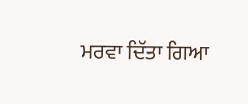ਮਰਵਾ ਦਿੱਤਾ ਗਿਆ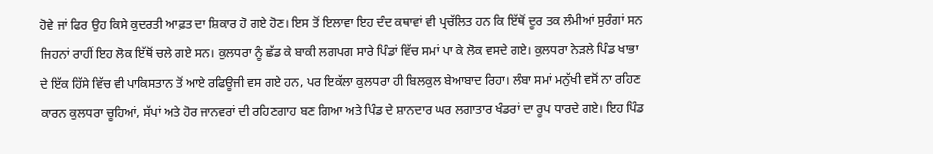ਹੋਵੇ ਜਾਂ ਫਿਰ ਉਹ ਕਿਸੇ ਕੁਦਰਤੀ ਆਫ਼ਤ ਦਾ ਸ਼ਿਕਾਰ ਹੋ ਗਏ ਹੋਣ। ਇਸ ਤੋਂ ਇਲਾਵਾ ਇਹ ਦੰਦ ਕਥਾਵਾਂ ਵੀ ਪ੍ਰਚੱਲਿਤ ਹਨ ਕਿ ਇੱਥੋਂ ਦੂਰ ਤਕ ਲੰਮੀਆਂ ਸੁਰੰਗਾਂ ਸਨ ਜਿਹਨਾਂ ਰਾਹੀਂ ਇਹ ਲੋਕ ਇੱਥੋਂ ਚਲੇ ਗਏ ਸਨ। ਕੁਲਧਰਾ ਨੂੰ ਛੱਡ ਕੇ ਬਾਕੀ ਲਗਪਗ ਸਾਰੇ ਪਿੰਡਾਂ ਵਿੱਚ ਸਮਾਂ ਪਾ ਕੇ ਲੋਕ ਵਸਦੇ ਗਏ। ਕੁਲਧਰਾ ਨੇੜਲੇ ਪਿੰਡ ਖਾਭਾ ਦੇ ਇੱਕ ਹਿੱਸੇ ਵਿੱਚ ਵੀ ਪਾਕਿਸਤਾਨ ਤੋਂ ਆਏ ਰਫਿਊਜੀ ਵਸ ਗਏ ਹਨ, ਪਰ ਇਕੱਲਾ ਕੁਲਧਰਾ ਹੀ ਬਿਲਕੁਲ ਬੇਆਬਾਦ ਰਿਹਾ। ਲੰਬਾ ਸਮਾਂ ਮਨੁੱਖੀ ਵਸੋਂ ਨਾ ਰਹਿਣ ਕਾਰਨ ਕੁਲਧਰਾ ਚੂਹਿਆਂ, ਸੱਪਾਂ ਅਤੇ ਹੋਰ ਜਾਨਵਰਾਂ ਦੀ ਰਹਿਣਗਾਹ ਬਣ ਗਿਆ ਅਤੇ ਪਿੰਡ ਦੇ ਸ਼ਾਨਦਾਰ ਘਰ ਲਗਾਤਾਰ ਖੰਡਰਾਂ ਦਾ ਰੂਪ ਧਾਰਦੇ ਗਏ। ਇਹ ਪਿੰਡ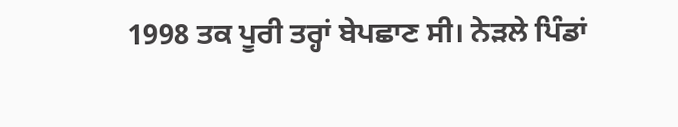1998 ਤਕ ਪੂਰੀ ਤਰ੍ਹਾਂ ਬੇਪਛਾਣ ਸੀ। ਨੇਡ਼ਲੇ ਪਿੰਡਾਂ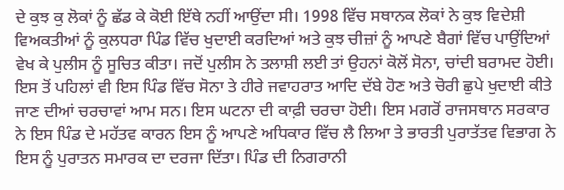ਦੇ ਕੁਝ ਕੁ ਲੋਕਾਂ ਨੂੰ ਛੱਡ ਕੇ ਕੋਈ ਇੱਥੇ ਨਹੀਂ ਆਉਂਦਾ ਸੀ। 1998 ਵਿੱਚ ਸਥਾਨਕ ਲੋਕਾਂ ਨੇ ਕੁਝ ਵਿਦੇਸ਼ੀ ਵਿਅਕਤੀਆਂ ਨੂੰ ਕੁਲਧਰਾ ਪਿੰਡ ਵਿੱਚ ਖੁਦਾਈ ਕਰਦਿਆਂ ਅਤੇ ਕੁਝ ਚੀਜ਼ਾਂ ਨੂੰ ਆਪਣੇ ਬੈਗਾਂ ਵਿੱਚ ਪਾਉਂਦਿਆਂ ਵੇਖ ਕੇ ਪੁਲੀਸ ਨੂੰ ਸੂਚਿਤ ਕੀਤਾ। ਜਦੋਂ ਪੁਲੀਸ ਨੇ ਤਲਾਸ਼ੀ ਲਈ ਤਾਂ ਉਹਨਾਂ ਕੋਲੋਂ ਸੋਨਾ, ਚਾਂਦੀ ਬਰਾਮਦ ਹੋਈ। ਇਸ ਤੋਂ ਪਹਿਲਾਂ ਵੀ ਇਸ ਪਿੰਡ ਵਿੱਚ ਸੋਨਾ ਤੇ ਹੀਰੇ ਜਵਾਹਰਾਤ ਆਦਿ ਦੱਬੇ ਹੋਣ ਅਤੇ ਚੋਰੀ ਛੁਪੇ ਖੁਦਾਈ ਕੀਤੇ ਜਾਣ ਦੀਆਂ ਚਰਚਾਵਾਂ ਆਮ ਸਨ। ਇਸ ਘਟਨਾ ਦੀ ਕਾਫ਼ੀ ਚਰਚਾ ਹੋਈ। ਇਸ ਮਗਰੋਂ ਰਾਜਸਥਾਨ ਸਰਕਾਰ ਨੇ ਇਸ ਪਿੰਡ ਦੇ ਮਹੱਤਵ ਕਾਰਨ ਇਸ ਨੂੰ ਆਪਣੇ ਅਧਿਕਾਰ ਵਿੱਚ ਲੈ ਲਿਆ ਤੇ ਭਾਰਤੀ ਪੁਰਾਤੱਤਵ ਵਿਭਾਗ ਨੇ ਇਸ ਨੂੰ ਪੁਰਾਤਨ ਸਮਾਰਕ ਦਾ ਦਰਜਾ ਦਿੱਤਾ। ਪਿੰਡ ਦੀ ਨਿਗਰਾਨੀ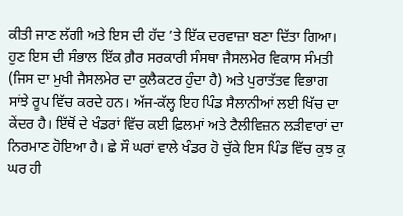ਕੀਤੀ ਜਾਣ ਲੱਗੀ ਅਤੇ ਇਸ ਦੀ ਹੱਦ ’ਤੇ ਇੱਕ ਦਰਵਾਜ਼ਾ ਬਣਾ ਦਿੱਤਾ ਗਿਆ। ਹੁਣ ਇਸ ਦੀ ਸੰਭਾਲ ਇੱਕ ਗ਼ੈਰ ਸਰਕਾਰੀ ਸੰਸਥਾ ਜੈਸਲਮੇਰ ਵਿਕਾਸ ਸੰਮਤੀ (ਜਿਸ ਦਾ ਮੁਖੀ ਜੈਸਲਮੇਰ ਦਾ ਕੁਲੈਕਟਰ ਹੁੰਦਾ ਹੈ) ਅਤੇ ਪੁਰਾਤੱਤਵ ਵਿਭਾਗ ਸਾਂਝੇ ਰੂਪ ਵਿੱਚ ਕਰਦੇ ਹਨ। ਅੱਜ-ਕੱਲ੍ਹ ਇਹ ਪਿੰਡ ਸੈਲਾਨੀਆਂ ਲਈ ਖਿੱਚ ਦਾ ਕੇਂਦਰ ਹੈ। ਇੱਥੋਂ ਦੇ ਖੰਡਰਾਂ ਵਿੱਚ ਕਈ ਫ਼ਿਲਮਾਂ ਅਤੇ ਟੈਲੀਵਿਜ਼ਨ ਲਡ਼ੀਵਾਰਾਂ ਦਾ ਨਿਰਮਾਣ ਹੋਇਆ ਹੈ। ਛੇ ਸੌ ਘਰਾਂ ਵਾਲੇ ਖੰਡਰ ਹੋ ਚੁੱਕੇ ਇਸ ਪਿੰਡ ਵਿੱਚ ਕੁਝ ਕੁ ਘਰ ਹੀ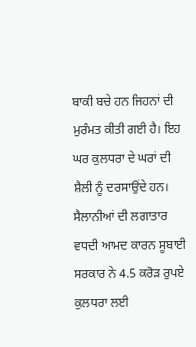ਬਾਕੀ ਬਚੇ ਹਨ ਜਿਹਨਾਂ ਦੀ ਮੁਰੰਮਤ ਕੀਤੀ ਗਈ ਹੈ। ਇਹ ਘਰ ਕੁਲਧਰਾ ਦੇ ਘਰਾਂ ਦੀ ਸ਼ੈਲੀ ਨੂੰ ਦਰਸਾਉਂਦੇ ਹਨ। ਸੈਲਾਨੀਆਂ ਦੀ ਲਗਾਤਾਰ ਵਧਦੀ ਆਮਦ ਕਾਰਨ ਸੂਬਾਈ ਸਰਕਾਰ ਨੇ 4.5 ਕਰੋੜ ਰੁਪਏ ਕੁਲਧਰਾ ਲਈ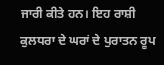ਜਾਰੀ ਕੀਤੇ ਹਨ। ਇਹ ਰਾਸ਼ੀ ਕੁਲਧਰਾ ਦੇ ਘਰਾਂ ਦੇ ਪੁਰਾਤਨ ਰੂਪ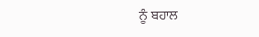ਨੂੰ ਬਹਾਲ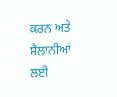ਕਰਨ ਅਤੇ ਸੈਲਾਨੀਆਂ ਲਈ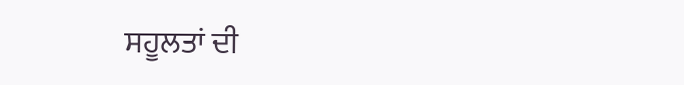ਸਹੂਲਤਾਂ ਦੀ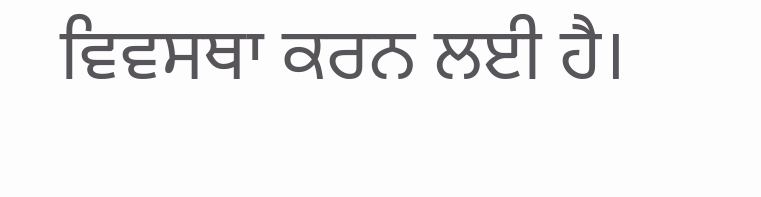ਵਿਵਸਥਾ ਕਰਨ ਲਈ ਹੈ।